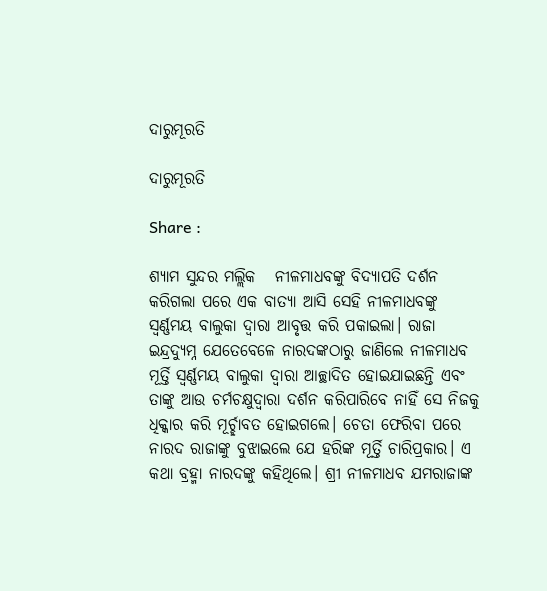ଦାରୁମୂରତି

ଦାରୁମୂରତି

Share :

ଶ୍ୟାମ ସୁନ୍ଦର ମଲ୍ଲିକ   ନୀଳମାଧବଙ୍କୁ ବିଦ୍ୟାପତି ଦର୍ଶନ କରିଗଲା ପରେ ଏକ ବାତ୍ୟା ଆସି ସେହି ନୀଳମାଧବଙ୍କୁ ସ୍ୱର୍ଣ୍ଣମୟ ବାଲୁକା ଦ୍ୱାରା ଆବୃତ୍ତ କରି ପକାଇଲା। ରାଜା ଇନ୍ଦ୍ରଦ୍ୟୁମ୍ନ ଯେତେବେଳେ ନାରଦଙ୍କଠାରୁ ଜାଣିଲେ ନୀଳମାଧବ ମୂର୍ତ୍ତି ସ୍ୱର୍ଣ୍ଣମୟ ବାଲୁକା ଦ୍ୱାରା ଆଚ୍ଛାଦିତ ହୋଇଯାଇଛନ୍ତି ଏବଂ ତାଙ୍କୁ ଆଉ ଚର୍ମଚକ୍ଷୁଦ୍ୱାରା ଦର୍ଶନ କରିପାରିବେ ନାହିଁ ସେ ନିଜକୁ ଧିକ୍କାର କରି ମୂର୍ଚ୍ଛାବତ ହୋଇଗଲେ। ଚେତା ଫେରିବା ପରେ ନାରଦ ରାଜାଙ୍କୁ ବୁଝାଇଲେ ଯେ ହରିଙ୍କ ମୂର୍ତ୍ତି ଚାରିପ୍ରକାର। ଏ କଥା ବ୍ରହ୍ମା ନାରଦଙ୍କୁ କହିଥିଲେ। ଶ୍ରୀ ନୀଳମାଧବ ଯମରାଜାଙ୍କ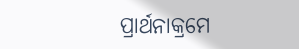ପ୍ରାର୍ଥନାକ୍ରମେ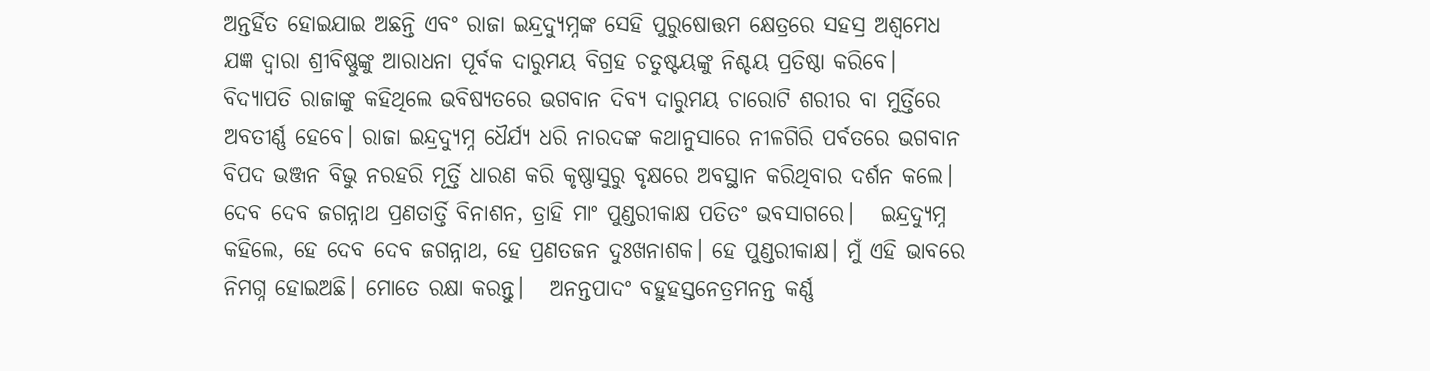ଅନ୍ତର୍ହିତ ହୋଇଯାଇ ଅଛନ୍ତି ଏବଂ ରାଜା ଇନ୍ଦ୍ରଦ୍ୟୁମ୍ନଙ୍କ ସେହି ପୁରୁଷୋତ୍ତମ କ୍ଷେତ୍ରରେ ସହସ୍ର ଅଶ୍ୱମେଧ ଯଜ୍ଞ ଦ୍ୱାରା ଶ୍ରୀବିଷ୍ଣୁଙ୍କୁ ଆରାଧନା ପୂର୍ବକ ଦାରୁମୟ ବିଗ୍ରହ ଚତୁଷ୍ଟୟଙ୍କୁ ନିଶ୍ଚୟ ପ୍ରତିଷ୍ଠା କରିବେ।   ବିଦ୍ୟାପତି ରାଜାଙ୍କୁ କହିଥିଲେ ଭବିଷ୍ୟତରେ ଭଗବାନ ଦିବ୍ୟ ଦାରୁମୟ ଚାରୋଟି ଶରୀର ବା ମୁର୍ତ୍ତିରେ ଅବତୀର୍ଣ୍ଣ ହେବେ। ରାଜା ଇନ୍ଦ୍ରଦ୍ୟୁମ୍ନ ଧୈର୍ଯ୍ୟ ଧରି ନାରଦଙ୍କ କଥାନୁସାରେ ନୀଳଗିରି ପର୍ବତରେ ଭଗବାନ ବିପଦ ଭଞ୍ଜନ ବିଭୁ ନରହରି ମୂର୍ତ୍ତି ଧାରଣ କରି କୃଷ୍ଣାସୁରୁ ବୃକ୍ଷରେ ଅବସ୍ଥାନ କରିଥିବାର ଦର୍ଶନ କଲେ।   ଦେବ ଦେବ ଜଗନ୍ନାଥ ପ୍ରଣତାର୍ତ୍ତି ବିନାଶନ, ତ୍ରାହି ମାଂ ପୁଣ୍ଡରୀକାକ୍ଷ ପତିତଂ ଭବସାଗରେ।   ଇନ୍ଦ୍ରଦ୍ୟୁମ୍ନ କହିଲେ, ହେ ଦେବ ଦେବ ଜଗନ୍ନାଥ, ହେ ପ୍ରଣତଜନ ଦୁଃଖନାଶକ। ହେ ପୁଣ୍ଡରୀକାକ୍ଷ। ମୁଁ ଏହି ଭାବରେ ନିମଗ୍ନ ହୋଇଅଛି। ମୋତେ ରକ୍ଷା କରନ୍ତୁ।   ଅନନ୍ତପାଦଂ ବହୁହସ୍ତନେତ୍ରମନନ୍ତ କର୍ଣ୍ଣ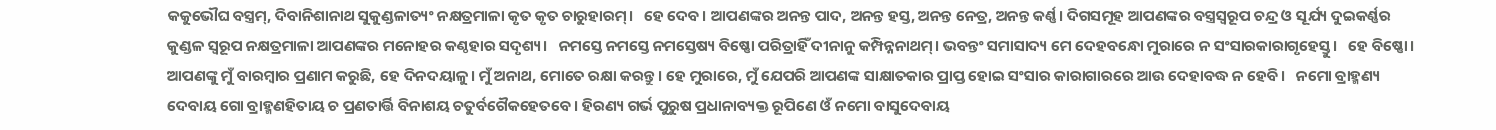କକୁଭୌଘ ବସ୍ତ୍ରମ‌୍‍, ଦିବାନିଶାନାଥ ସୁକୁଣ୍ଡଳାତ୍ୟଂ ନକ୍ଷତ୍ରମାଳା କୃତ କୃତ ଚାରୁହାରମ‌୍‍।   ହେ ଦେବ। ଆପଣଙ୍କର ଅନନ୍ତ ପାଦ, ଅନନ୍ତ ହସ୍ତ, ଅନନ୍ତ ନେତ୍ର, ଅନନ୍ତ କର୍ଣ୍ଣ। ଦିଗସମୂହ ଆପଣଙ୍କର ବସ୍ତ୍ରସ୍ୱରୂପ ଚନ୍ଦ୍ର ଓ ସୂର୍ଯ୍ୟ ଦୁଇକର୍ଣ୍ଣର କୁଣ୍ଡଳ ସ୍ୱରୂପ ନକ୍ଷତ୍ରମାଳା ଆପଣଙ୍କର ମନୋହର କଣ୍ଠହାର ସଦୃଶ୍ୟ।   ନମସ୍ତେ ନମସ୍ତେ ନମସ୍ତେଷ୍ୟ ବିଷ୍ଣୋ ପରିତ୍ରାହିଁ ଦୀନାନୁ କମ୍ପିନ୍ନନାଥମ‌୍‍। ଭବନ୍ତଂ ସମାସାଦ୍ୟ ମେ ଦେହବନ୍ଧୋ ମୁରାରେ ନ ସଂସାରକାରାଗୃହେସ୍ତୁ।   ହେ ବିଷ୍ଣୋ। ଆପଣଙ୍କୁ ମୁଁ ବାରମ୍ୱାର ପ୍ରଣାମ କରୁଛି, ହେ ଦିନଦୟାଳୁ। ମୁଁ ଅନାଥ, ମୋତେ ରକ୍ଷା କରନ୍ତୁ। ହେ ମୁରାରେ, ମୁଁ ଯେପରି ଆପଣଙ୍କ ସାକ୍ଷାତକାର ପ୍ରାପ୍ତ ହୋଇ ସଂସାର କାରାଗାରରେ ଆଉ ଦେହାବଦ୍ଧ ନ ହେବି।   ନମୋ ବ୍ରାହ୍ମଣ୍ୟ ଦେବାୟ ଗୋ ବ୍ରାହ୍ମଣହିତାୟ ଚ ପ୍ରଣତାର୍ତ୍ତି ବିନାଶୟ ଚତୁର୍ବଗୈକହେତବେ। ହିରଣ୍ୟ ଗର୍ଭ ପୁରୁଷ ପ୍ରଧାନାବ୍ୟକ୍ତ ରୂପିଣେ ଓଁ ନମୋ ବାସୁଦେବାୟ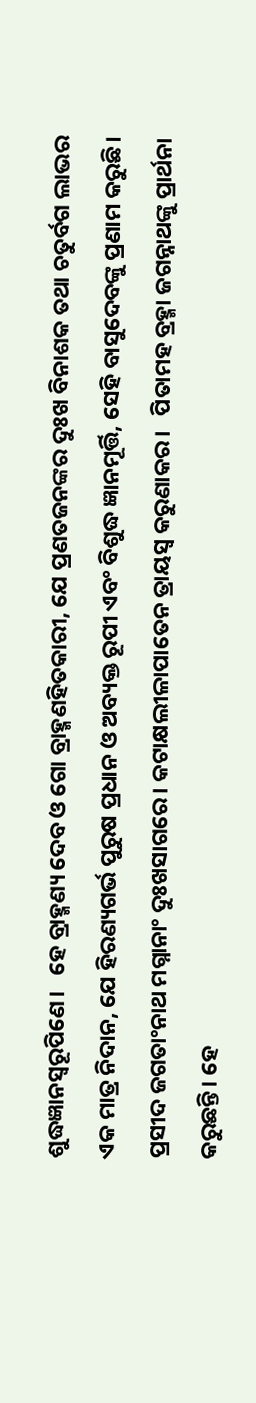ଶୁଦ୍ଧଜ୍ଞାନସ୍ୱରୂପିଣେ।   ହେ ବ୍ରାହ୍ମଣ୍ୟ ଦେବ ଓ ଗୋ ବ୍ରାହ୍ମଣହିତକାରୀ, ଯେ ପ୍ରଣତଜନଙ୍କର ଦୁଃଖ ବିନାଶକ ତଥା ଚତୁର୍ବଗ ଲାଭର ଏକ ମାତ୍ର ନିଦାନ, ଯେ ହିରଣ୍ୟଗର୍ଭ ପୁରୁଷ ପ୍ରଧାନ ଓ ଅବ୍ୟକ୍ତ ରୂପୀ ଏବଂ ବିଶୁଦ୍ଧ ଜ୍ଞାନମୂର୍ତ୍ତି, ସେହି ବାସୁଦେବଙ୍କୁ ପ୍ରଣାମ କରୁଛି।   ପ୍ରସୀଦ ଜଗତାଂନାଥ ମଗ୍ନାନାଂ ଦୁଃଖସାଗରେ। କଟାକ୍ଷଲୀଳାପାତେନ ତ୍ରାୟସ୍ୱ କରୁଣାକର।   ପିତାମହ ବ୍ରହ୍ମା ଜଗନ୍ନାଥଙ୍କୁ ପ୍ରାର୍ଥନା କରୁଛନ୍ତି। ହେ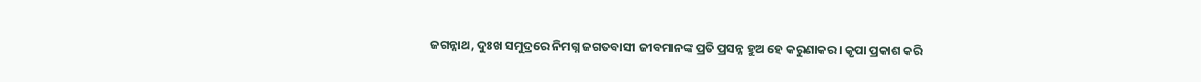ଜଗନ୍ନାଥ, ଦୁଃଖ ସମୁଦ୍ରରେ ନିମଗ୍ନ ଜଗତବାସୀ ଜୀବମାନଙ୍କ ପ୍ରତି ପ୍ରସନ୍ନ ହୁଅ ହେ କରୁଣାକର। କୃପା ପ୍ରକାଶ କରି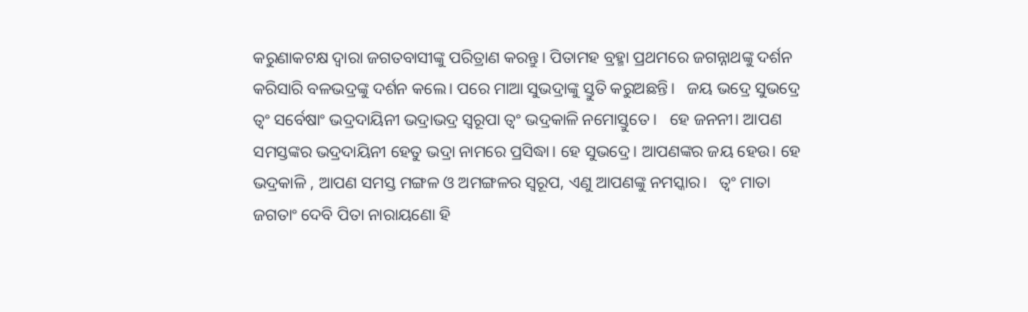କରୁଣାକଟକ୍ଷ ଦ୍ୱାରା ଜଗତବାସୀଙ୍କୁ ପରିତ୍ରାଣ କରନ୍ତୁ। ପିତାମହ ବ୍ରହ୍ମା ପ୍ରଥମରେ ଜଗନ୍ନାଥଙ୍କୁ ଦର୍ଶନ କରିସାରି ବଳଭଦ୍ରଙ୍କୁ ଦର୍ଶନ କଲେ। ପରେ ମାଆ ସୁଭଦ୍ରାଙ୍କୁ ସ୍ତୁତି କରୁଅଛନ୍ତି।   ଜୟ ଭଦ୍ରେ ସୁଭଦ୍ରେ ତ୍ୱଂ ସର୍ବେଷାଂ ଭଦ୍ରଦାୟିନୀ ଭଦ୍ରାଭଦ୍ର ସ୍ୱରୂପା ତ୍ୱଂ ଭଦ୍ରକାଳି ନମୋସ୍ତୁତେ।   ହେ ଜନନୀ। ଆପଣ ସମସ୍ତଙ୍କର ଭଦ୍ରଦାୟିନୀ ହେତୁ ଭଦ୍ରା ନାମରେ ପ୍ରସିଦ୍ଧା। ହେ ସୁଭଦ୍ରେ। ଆପଣଙ୍କର ଜୟ ହେଉ। ହେ ଭଦ୍ରକାଳି , ଆପଣ ସମସ୍ତ ମଙ୍ଗଳ ଓ ଅମଙ୍ଗଳର ସ୍ୱରୂପ, ଏଣୁ ଆପଣଙ୍କୁ ନମସ୍କାର।   ତ୍ୱଂ ମାତା ଜଗତାଂ ଦେବି ପିତା ନାରାୟଣୋ ହି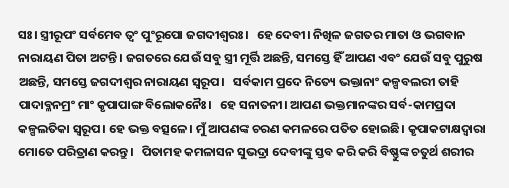ସଃ। ସ୍ତ୍ରୀରୂପଂ ସର୍ବମେବ ତ୍ୱଂ ପୁଂରୂପୋ ଜଗଦୀଶ୍ୱରଃ।   ହେ ଦେବୀ। ନିଖିଳ ଜଗତର ମାତା ଓ ଭଗବାନ ନାରାୟଣ ପିତା ଅଟନ୍ତି। ଜଗତରେ ଯେଉଁ ସବୁ ସ୍ତ୍ରୀ ମୂର୍ତ୍ତି ଅଛନ୍ତି, ସମସ୍ତେ ହିଁ ଆପଣ ଏବଂ ଯେଉଁ ସବୁ ପୁରୁଷ ଅଛନ୍ତି, ସମସ୍ତେ ଜଗଦୀଶ୍ୱର ନାରାୟଣ ସ୍ୱରୂପ।   ସର୍ବକାମ ପ୍ରଦେ ନିତ୍ୟେ ଭକ୍ତାନାଂ କଳ୍ପବଲରୀ ତାହି ପାଦାବ୍ଳନମ୍ରଂ ମାଂ କୃପାପାଙ୍ଗ ବିଲୋକନୈଃ।   ହେ ସନାତନୀ। ଆପଣ ଭକ୍ତମାନଙ୍କର ସର୍ବ-କାମପ୍ରଦା କଳ୍ପଲତିକା ସ୍ୱରୂପ। ହେ ଭକ୍ତ ବତ୍ସଳେ। ମୁଁ ଆପଣଙ୍କ ଚରଣ କମଳରେ ପତିତ ହୋଇଛି। କୃପାକଟାକ୍ଷଦ୍ୱାରା ମୋତେ ପରିତ୍ରାଣ କରନ୍ତୁ।   ପିତାମହ କମଳାସନ ସୁଭଦ୍ରା ଦେବୀଙ୍କୁ ସ୍ତବ କରି କରି ବିଷ୍ଣୁଙ୍କ ଚତୁର୍ଥ ଶରୀର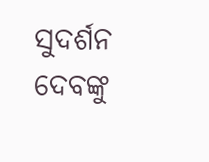ସୁଦର୍ଶନ ଦେବଙ୍କୁ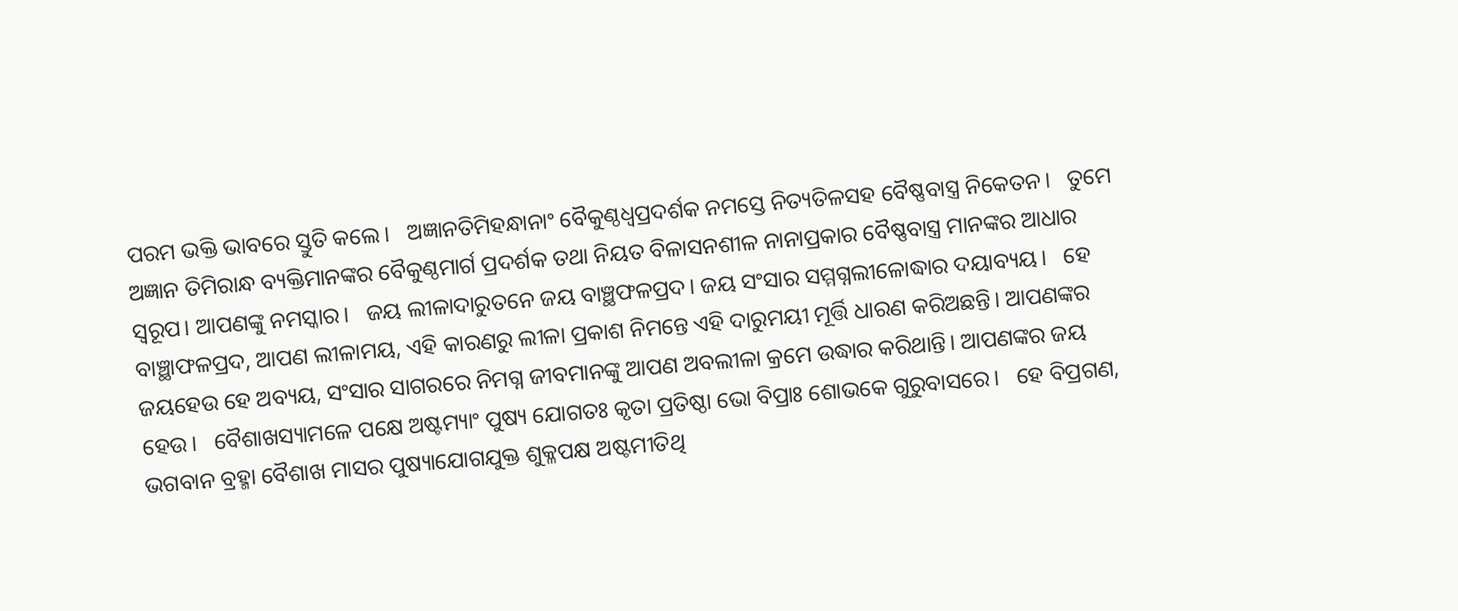ପରମ ଭକ୍ତି ଭାବରେ ସ୍ତୁତି କଲେ।   ଅଜ୍ଞାନତିମିହନ୍ଧାନାଂ ବୈକୁଣ୍ଠଧ୍ୱପ୍ରଦର୍ଶକ ନମସ୍ତେ ନିତ୍ୟତିଳସହ ବୈଷ୍ଣବାସ୍ତ୍ର ନିକେତନ।   ତୁମେ ଅଜ୍ଞାନ ତିମିରାନ୍ଧ ବ୍ୟକ୍ତିମାନଙ୍କର ବୈକୁଣ୍ଠମାର୍ଗ ପ୍ରଦର୍ଶକ ତଥା ନିୟତ ବିଳାସନଶୀଳ ନାନାପ୍ରକାର ବୈଷ୍ଣବାସ୍ତ୍ର ମାନଙ୍କର ଆଧାର ସ୍ୱରୂପ। ଆପଣଙ୍କୁ ନମସ୍କାର।   ଜୟ ଲୀଳାଦାରୁତନେ ଜୟ ବାଞ୍ଛଫଳପ୍ରଦ। ଜୟ ସଂସାର ସମ୍ମଗ୍ନଲୀଳୋଦ୍ଧାର ଦୟାବ୍ୟୟ।   ହେ ବାଞ୍ଛାଫଳପ୍ରଦ, ଆପଣ ଲୀଳାମୟ, ଏହି କାରଣରୁ ଲୀଳା ପ୍ରକାଶ ନିମନ୍ତେ ଏହି ଦାରୁମୟୀ ମୂର୍ତ୍ତି ଧାରଣ କରିଅଛନ୍ତି। ଆପଣଙ୍କର ଜୟହେଉ ହେ ଅବ୍ୟୟ, ସଂସାର ସାଗରରେ ନିମଗ୍ନ ଜୀବମାନଙ୍କୁ ଆପଣ ଅବଲୀଳା କ୍ରମେ ଉଦ୍ଧାର କରିଥାନ୍ତି। ଆପଣଙ୍କର ଜୟ ହେଉ।   ବୈଶାଖସ୍ୟାମଳେ ପକ୍ଷେ ଅଷ୍ଟମ୍ୟାଂ ପୁଷ୍ୟ ଯୋଗତଃ କୃତା ପ୍ରତିଷ୍ଠା ଭୋ ବିପ୍ରାଃ ଶୋଭକେ ଗୁରୁବାସରେ।   ହେ ବିପ୍ରଗଣ, ଭଗବାନ ବ୍ରହ୍ମା ବୈଶାଖ ମାସର ପୁଷ୍ୟାଯୋଗଯୁକ୍ତ ଶୁକ୍ଳପକ୍ଷ ଅଷ୍ଟମୀତିଥି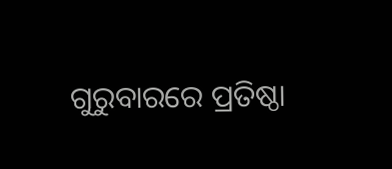ଗୁରୁବାରରେ ପ୍ରତିଷ୍ଠା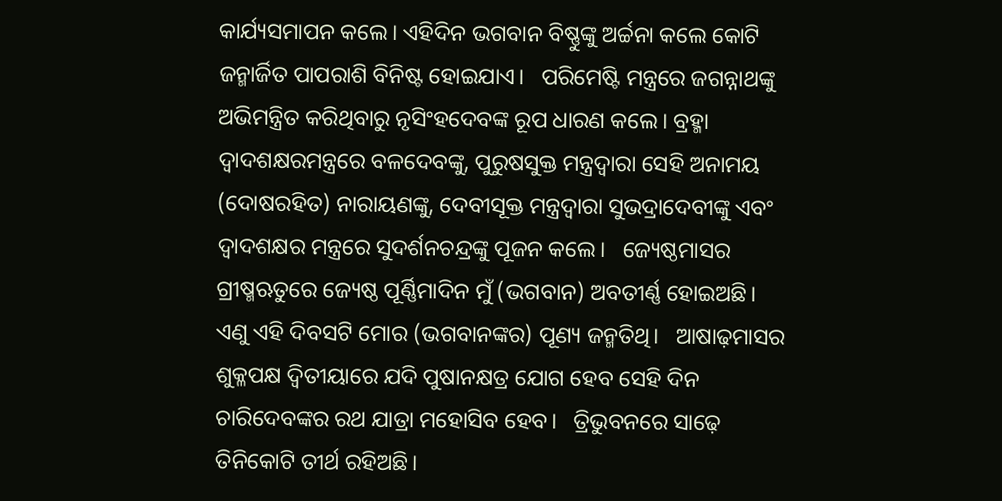କାର୍ଯ୍ୟସମାପନ କଲେ। ଏହିଦିନ ଭଗବାନ ବିଷ୍ଣୁଙ୍କୁ ଅର୍ଚ୍ଚନା କଲେ କୋଟି ଜନ୍ମାର୍ଜିତ ପାପରାଶି ବିନିଷ୍ଟ ହୋଇଯାଏ।   ପରିମେଷ୍ଟି ମନ୍ତ୍ରରେ ଜଗନ୍ନାଥଙ୍କୁ ଅଭିମନ୍ତ୍ରିତ କରିଥିବାରୁ ନୃସିଂହଦେବଙ୍କ ରୂପ ଧାରଣ କଲେ। ବ୍ରହ୍ମା ଦ୍ୱାଦଶକ୍ଷରମନ୍ତ୍ରରେ ବଳଦେବଙ୍କୁ, ପୁରୁଷସୁକ୍ତ ମନ୍ତ୍ରଦ୍ୱାରା ସେହି ଅନାମୟ (ଦୋଷରହିତ) ନାରାୟଣଙ୍କୁ, ଦେବୀସୂକ୍ତ ମନ୍ତ୍ରଦ୍ୱାରା ସୁଭଦ୍ରାଦେବୀଙ୍କୁ ଏବଂ ଦ୍ୱାଦଶକ୍ଷର ମନ୍ତ୍ରରେ ସୁଦର୍ଶନଚନ୍ଦ୍ରଙ୍କୁ ପୂଜନ କଲେ।   ଜ୍ୟେଷ୍ଠମାସର ଗ୍ରୀଷ୍ମଋତୁରେ ଜ୍ୟେଷ୍ଠ ପୂର୍ଣ୍ଣିମାଦିନ ମୁଁ (ଭଗବାନ) ଅବତୀର୍ଣ୍ଣ ହୋଇଅଛି। ଏଣୁ ଏହି ଦିବସଟି ମୋର (ଭଗବାନଙ୍କର) ପୂଣ୍ୟ ଜନ୍ମତିଥି।   ଆଷାଢ଼ମାସର ଶୁକ୍ଳପକ୍ଷ ଦ୍ୱିତୀୟାରେ ଯଦି ପୁଷାନକ୍ଷତ୍ର ଯୋଗ ହେବ ସେହି ଦିନ ଚାରିଦେବଙ୍କର ରଥ ଯାତ୍ରା ମହୋସିବ ହେବ।   ତ୍ରିଭୁବନରେ ସାଢ଼େ ତିନିକୋଟି ତୀର୍ଥ ରହିଅଛି।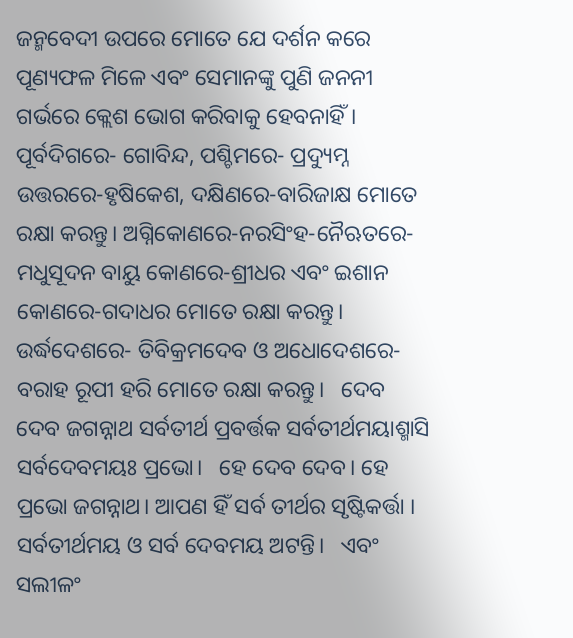ଜନ୍ମବେଦୀ ଉପରେ ମୋତେ ଯେ ଦର୍ଶନ କରେ ପୂଣ୍ୟଫଳ ମିଳେ ଏବଂ ସେମାନଙ୍କୁ ପୁଣି ଜନନୀ ଗର୍ଭରେ କ୍ଲେଶ ଭୋଗ କରିବାକୁ ହେବନାହିଁ।   ପୂର୍ବଦିଗରେ- ଗୋବିନ୍ଦ, ପଶ୍ଚିମରେ- ପ୍ରଦ୍ୟୁମ୍ନ ଉତ୍ତରରେ-ହୃଷିକେଶ, ଦକ୍ଷିଣରେ-ବାରିଜାକ୍ଷ ମୋତେ ରକ୍ଷା କରନ୍ତୁ। ଅଗ୍ନିକୋଣରେ-ନରସିଂହ-ନୈଋତରେ-ମଧୁସୂଦନ ବାୟୁ କୋଣରେ-ଶ୍ରୀଧର ଏବଂ ଇଶାନ କୋଣରେ-ଗଦାଧର ମୋତେ ରକ୍ଷା କରନ୍ତୁ। ଉର୍ଦ୍ଧଦେଶରେ- ତିବିକ୍ରମଦେବ ଓ ଅଧୋଦେଶରେ-ବରାହ ରୂପୀ ହରି ମୋତେ ରକ୍ଷା କରନ୍ତୁ।   ଦେବ ଦେବ ଜଗନ୍ନାଥ ସର୍ବତୀର୍ଥ ପ୍ରବର୍ତ୍ତକ ସର୍ବତୀର୍ଥମୟାଶ୍ମାସି ସର୍ବଦେବମୟଃ ପ୍ରଭୋ।   ହେ ଦେବ ଦେବ। ହେ ପ୍ରଭୋ ଜଗନ୍ନାଥ। ଆପଣ ହିଁ ସର୍ବ ତୀର୍ଥର ସୃଷ୍ଟିକର୍ତ୍ତା । ସର୍ବତୀର୍ଥମୟ ଓ ସର୍ବ ଦେବମୟ ଅଟନ୍ତି।   ଏବଂ ସଲୀଳଂ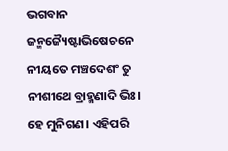ଭଗବାନ ଜନ୍ମଜ୍ୟୈଷ୍ଟାଭିଷେଚନେ ନୀୟତେ ମଞ୍ଚଦେଶଂ ତୁ ନୀଶୀଥେ ବ୍ରାହ୍ମଣାଦି ଭିଃ।   ହେ ମୁନିଗଣ। ଏହିପରି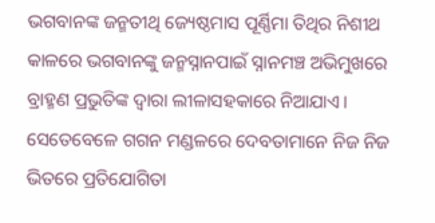ଭଗବାନଙ୍କ ଜନ୍ମତୀଥି ଜ୍ୟେଷ୍ଠମାସ ପୂର୍ଣ୍ଣିମା ତିଥିର ନିଶୀଥ କାଳରେ ଭଗବାନଙ୍କୁ ଜନ୍ମସ୍ନାନପାଇଁ ସ୍ନାନମଞ୍ଚ ଅଭିମୁଖରେ ବ୍ରାହ୍ମଣ ପ୍ରଭୁତିଙ୍କ ଦ୍ୱାରା ଲୀଳାସହକାରେ ନିଆଯାଏ। ସେତେବେଳେ ଗଗନ ମଣ୍ଡଳରେ ଦେବତାମାନେ ନିଜ ନିଜ ଭିତରେ ପ୍ରତିଯୋଗିତା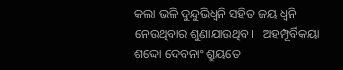କଲା ଭଳି ଦୁନ୍ଦୁଭିଧ୍ୱନି ସହିତ ଜୟ ଧ୍ୱନି ନେଉଥିବାର ଶୁଣାଯାଉଥିବ।   ଅହମ୍ପୂର୍ବିକୟା ଶଦ୍ଦୋ ଦେବନାଂ ଶ୍ରୁୟତେ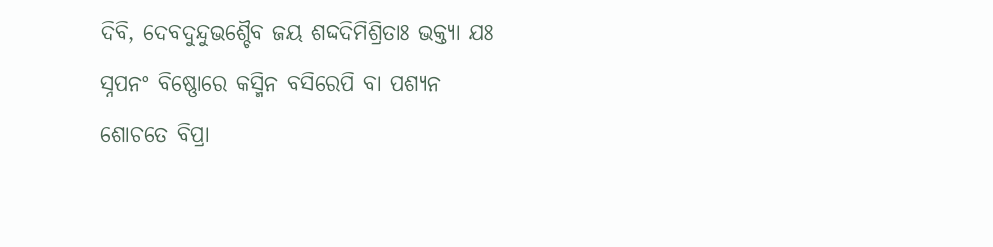ଦିବି, ଦେବଦୁନ୍ଦୁଭଶ୍ଚୈବ ଜୟ ଶଦ୍ଦଦିମିଶ୍ରିତାଃ ଭକ୍ତ୍ୟା ଯଃ ସ୍ନପନଂ ବିଷ୍ଣୋରେ କସ୍ମିନ ବସିରେପି ବା ପଶ୍ୟନ ଶୋଚତେ ବିପ୍ରା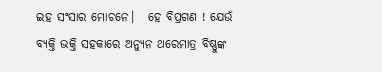ଇହ ସଂସାର ମୋଚନେ।   ହେ ବିପ୍ରଗଣ ! ଯେଉଁ ବ୍ୟକ୍ତି ଭକ୍ତି ସହକାରେ ଅନ୍ୟୁନ ଥରେମାତ୍ର ବିଷ୍ଣୁଙ୍କ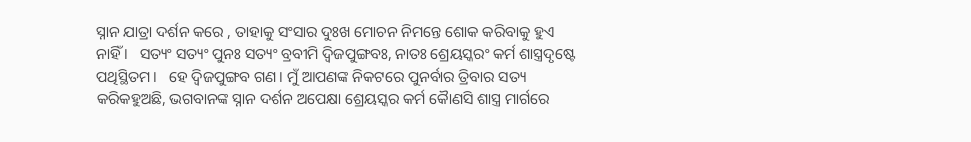ସ୍ନାନ ଯାତ୍ରା ଦର୍ଶନ କରେ , ତାହାକୁ ସଂସାର ଦୁଃଖ ମୋଚନ ନିମନ୍ତେ ଶୋକ କରିବାକୁ ହୁଏ ନାହିଁ ।   ସତ୍ୟଂ ସତ୍ୟଂ ପୁନଃ ସତ୍ୟଂ ବ୍ରବୀମି ଦ୍ୱିଜପୁଙ୍ଗବଃ, ନାତଃ ଶ୍ରେୟସ୍କରଂ କର୍ମ ଶାସ୍ତ୍ରଦୃଷ୍ଟେ ପଥିସ୍ଥିତମ।   ହେ ଦ୍ୱିଜପୁଙ୍ଗବ ଗଣ। ମୁଁ ଆପଣଙ୍କ ନିକଟରେ ପୁନର୍ବାର ତ୍ରିବାର ସତ୍ୟ କରିକହୁଅଛି, ଭଗବାନଙ୍କ ସ୍ନାନ ଦର୍ଶନ ଅପେକ୍ଷା ଶ୍ରେୟସ୍କର କର୍ମ କୈାଣସି ଶାସ୍ତ୍ର ମାର୍ଗରେ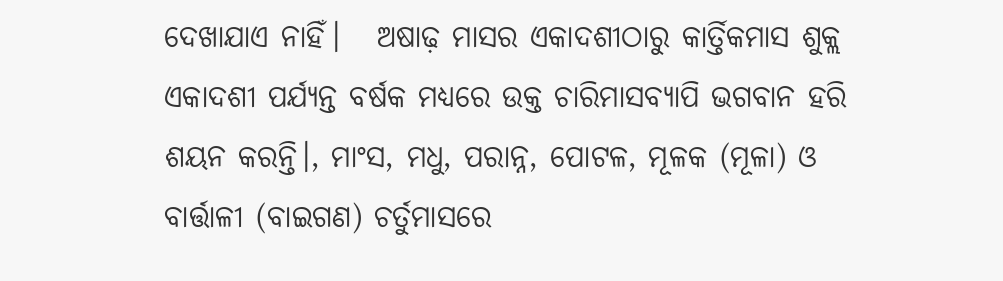ଦେଖାଯାଏ ନାହିଁ।   ଅଷାଢ଼ ମାସର ଏକାଦଶୀଠାରୁ କାର୍ତ୍ତିକମାସ ଶୁକ୍ଲ ଏକାଦଶୀ ପର୍ଯ୍ୟନ୍ତ ବର୍ଷକ ମଧ୍ୟରେ ଉକ୍ତ ଚାରିମାସବ୍ୟାପି ଭଗବାନ ହରି ଶୟନ କରନ୍ତି।, ମାଂସ, ମଧୁ, ପରାନ୍ନ, ପୋଟଳ, ମୂଳକ (ମୂଳା) ଓ ବାର୍ତ୍ତାଳୀ (ବାଇଗଣ) ଚର୍ତୁମାସରେ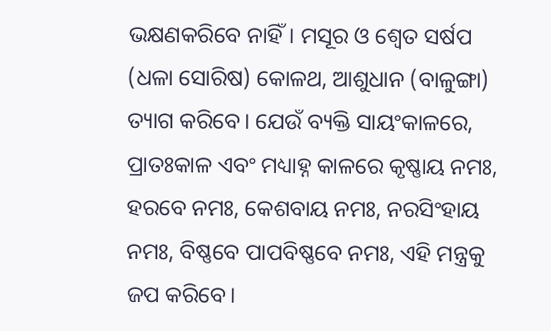ଭକ୍ଷଣକରିବେ ନାହିଁ। ମସୂର ଓ ଶ୍ୱେତ ସର୍ଷପ (ଧଳା ସୋରିଷ) କୋଳଥ, ଆଶୁଧାନ (ବାଳୁଙ୍ଗା) ତ୍ୟାଗ କରିବେ। ଯେଉଁ ବ୍ୟକ୍ତି ସାୟଂକାଳରେ, ପ୍ରାତଃକାଳ ଏବଂ ମଧ୍ୟାହ୍ନ କାଳରେ କୃଷ୍ଣାୟ ନମଃ, ହରବେ ନମଃ, କେଶବାୟ ନମଃ, ନରସିଂହାୟ ନମଃ, ବିଷ୍ଣବେ ପାପବିଷ୍ଣବେ ନମଃ, ଏହି ମନ୍ତ୍ରକୁ ଜପ କରିବେ।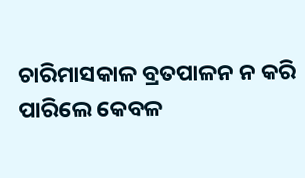ଚାରିମାସକାଳ ବ୍ରତପାଳନ ନ କରି ପାରିଲେ କେବଳ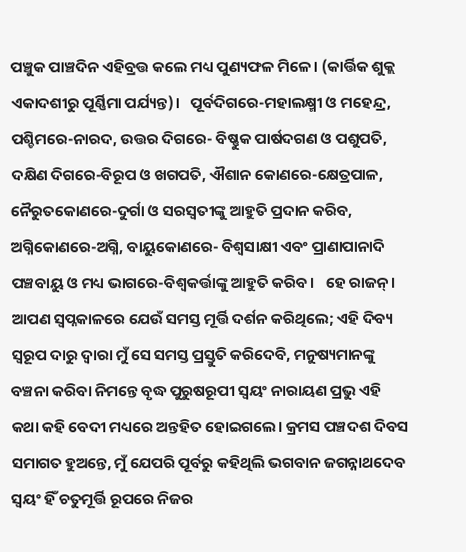ପଞ୍ଚୁକ ପାଞ୍ଚଦିନ ଏହିବ୍ରତ୍ତ କଲେ ମଧ୍ୟ ପୁଣ୍ୟଫଳ ମିଳେ। (କାର୍ତ୍ତିକ ଶୁକ୍ଲ ଏକାଦଶୀରୁ ପୂର୍ଣ୍ଣିମା ପର୍ଯ୍ୟନ୍ତ)।   ପୂର୍ବଦିଗରେ-ମହାଲକ୍ଷ୍ମୀ ଓ ମହେନ୍ଦ୍ର, ପଶ୍ଚିମରେ-ନାରଦ, ଉତ୍ତର ଦିଗରେ- ବିଷ୍ଣୁକ ପାର୍ଷଦଗଣ ଓ ପଶୁପତି, ଦକ୍ଷିଣ ଦିଗରେ-ବିରୂପ ଓ ଖଗପତି, ଐଶାନ କୋଣରେ-କ୍ଷେତ୍ରପାଳ, ନୈରୁତକୋଣରେ-ଦୁର୍ଗା ଓ ସରସ୍ୱତୀଙ୍କୁ ଆହୁତି ପ୍ରଦାନ କରିବ, ଅଗ୍ନିକୋଣରେ-ଅଗ୍ନି, ବାୟୁକୋଣରେ- ବିଶ୍ୱସାକ୍ଷୀ ଏବଂ ପ୍ରାଣାପାନାଦି ପଞ୍ଚବାୟୁ ଓ ମଧ୍ୟ ଭାଗରେ-ବିଶ୍ୱକର୍ତ୍ତାଙ୍କୁ ଆହୁତି କରିବ।   ହେ ରାଜନ‌୍‍। ଆପଣ ସ୍ୱପ୍ନକାଳରେ ଯେଉଁ ସମସ୍ତ ମୂର୍ତ୍ତି ଦର୍ଶନ କରିଥିଲେ; ଏହି ଦିବ୍ୟ ସ୍ୱରୂପ ଦାରୁ ଦ୍ୱାରା ମୁଁ ସେ ସମସ୍ତ ପ୍ରସ୍ତୁତି କରିଦେବି, ମନୁଷ୍ୟମାନଙ୍କୁ ବଞ୍ଚନା କରିବା ନିମନ୍ତେ ବୃଦ୍ଧ ପୁରୁଷରୂପୀ ସ୍ୱୟଂ ନାରାୟଣ ପ୍ରଭୁ ଏହି କଥା କହି ବେଦୀ ମଧ୍ୟରେ ଅନ୍ତହିତ ହୋଇଗଲେ। କ୍ରମସ ପଞ୍ଚଦଶ ଦିବସ ସମାଗତ ହୁଅନ୍ତେ, ମୁଁ ଯେପରି ପୂର୍ବରୁ କହିଥିଲି ଭଗବାନ ଜଗନ୍ନାଥଦେବ ସ୍ୱୟଂ ହିଁ ଚତୁମୂର୍ତ୍ତି ରୂପରେ ନିଜର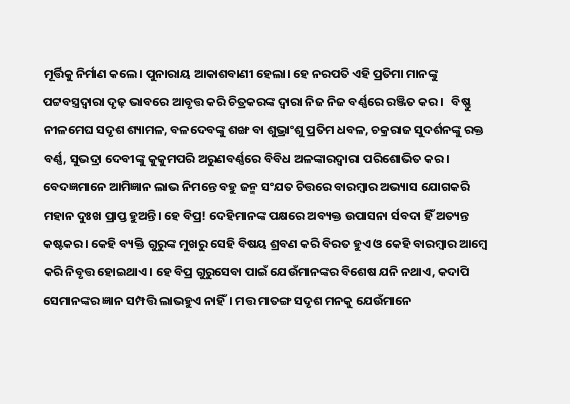ମୂର୍ତ୍ତିକୁ ନିର୍ମାଣ କଲେ। ପୁନାରାୟ ଆକାଶବାଣୀ ହେଲା। ହେ ନରପତି ଏହି ପ୍ରତିମା ମାନଙ୍କୁ ପଟ୍ଟବସ୍ତ୍ରଦ୍ୱାରା ଦୃଢ଼ ଭାବରେ ଆବୃତ୍ତ କରି ଚିତ୍ରକରଙ୍କ ଦ୍ୱାରା ନିଜ ନିଜ ବର୍ଣ୍ଣରେ ରଞ୍ଜିତ କର।   ବିଷ୍ଣୁ ନୀଳମେଘ ସଦୃଶ ଶ୍ୟାମଳ, ବଳଦେବଙ୍କୁ ଶଙ୍ଖ ବା ଶୁଭ୍ରାଂଶୁ ପ୍ରତିମ ଧବଳ, ଚକ୍ରରାଜ ସୁଦର୍ଶନଙ୍କୁ ରକ୍ତ ବର୍ଣ୍ଣ, ସୁଭଦ୍ରା ଦେବୀଙ୍କୁ କୁକୁମପରି ଅରୁଣବର୍ଣ୍ଣରେ ବିବିଧ ଅଳଙ୍କାରଦ୍ୱାରା ପରିଶୋଭିତ କର।   ବେଦଜ୍ଞମାନେ ଆମିଜ୍ଞାନ ଲାଭ ନିମନ୍ତେ ବହୁ ଜନ୍ମ ସଂଯତ ଚିତ୍ତରେ ବାରମ୍ୱାର ଅଭ୍ୟାସ ଯୋଗକରି ମହାନ ଦୁଃଖ ପ୍ରାପ୍ତ ହୁଅନ୍ତି। ହେ ବିପ୍ର! ଦେହିମାନଙ୍କ ପକ୍ଷରେ ଅବ୍ୟକ୍ତ ଉପାସନା ର୍ସବଦା ହିଁ ଅତ୍ୟନ୍ତ କଷ୍ଟକର। କେହି ବ୍ୟକ୍ତି ଗୁରୁଙ୍କ ମୁଖରୁ ସେହି ବିଷୟ ଶ୍ରବଣ କରି ବିରତ ହୁଏ ଓ କେହି ବାରମ୍ୱାର ଆମ୍ୱେ କରି ନିବୃତ୍ତ ହୋଇଥାଏ। ହେ ବିପ୍ର ଗୁରୁସେବା ପାଇଁ ଯେଉଁମାନଙ୍କର ବିଶେଷ ଯନି ନଥାଏ, କଦାପି ସେମାନଙ୍କର ଜ୍ଞାନ ସମ୍ପତ୍ତି ଲାଭହୁଏ ନାହିଁ। ମତ୍ତ ମାତଙ୍ଗ ସଦୃଶ ମନକୁ ଯେଉଁମାନେ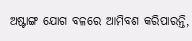ଅଷ୍ଟାଙ୍ଗ ଯୋଗ ବଳରେ ଆମିବଶ କରିପାରନ୍ତି,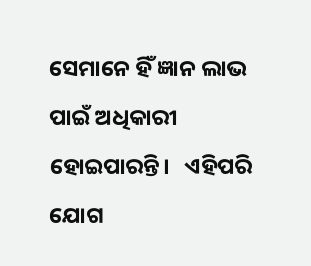ସେମାନେ ହିଁ ଜ୍ଞାନ ଲାଭ ପାଇଁ ଅଧିକାରୀ ହୋଇପାରନ୍ତି।   ଏହିପରି ଯୋଗ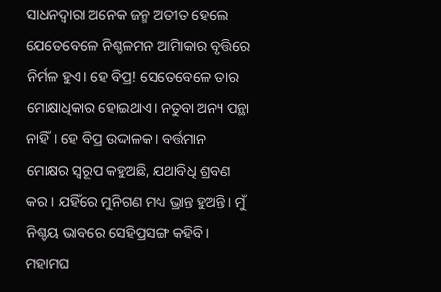ସାଧନଦ୍ୱାରା ଅନେକ ଜନ୍ମ ଅତୀତ ହେଲେ ଯେତେବେଳେ ନିଶ୍ଚଳମନ ଆମିାକାର ବୃତ୍ତିରେ ନିର୍ମଳ ହୁଏ। ହେ ବିପ୍ର! ସେତେବେଳେ ତାର ମୋକ୍ଷାଧିକାର ହୋଇଥାଏ। ନତୁବା ଅନ୍ୟ ପନ୍ଥା ନାହିଁ। ହେ ବିପ୍ର ଉଦ୍ଦାଳକ। ବର୍ତ୍ତମାନ ମୋକ୍ଷର ସ୍ୱରୂପ କହୁଅଛି, ଯଥାବିଧି ଶ୍ରବଣ କର। ଯହିଁରେ ମୁନିଗଣ ମଧ୍ୟ ଭ୍ରାନ୍ତ ହୁଅନ୍ତି। ମୁଁ ନିଶ୍ଚୟ ଭାବରେ ସେହିପ୍ରସଙ୍ଗ କହିବି।   ମହାମଘ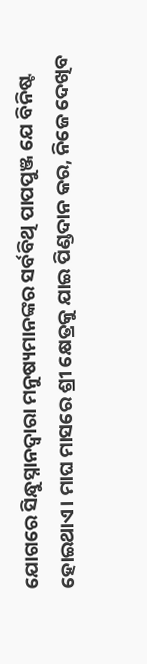ଯୋଗରେ ସିନ୍ଧୁସ୍ନାନଦ୍ୱାରା ମନୁଷ୍ୟମାନଙ୍କର ସର୍ବବିଥି ପାପପୁଞ୍ଜ ଯେ ବିନିଷ୍ଟ ହୋଇଥାଏ। ମାଘ ମାସରେ ଶ୍ରୀ କ୍ଷେତ୍ରକୁ ଯାଇ ପିଣ୍ଡଦାନ କର, ନିଜେ ଦେଖିବ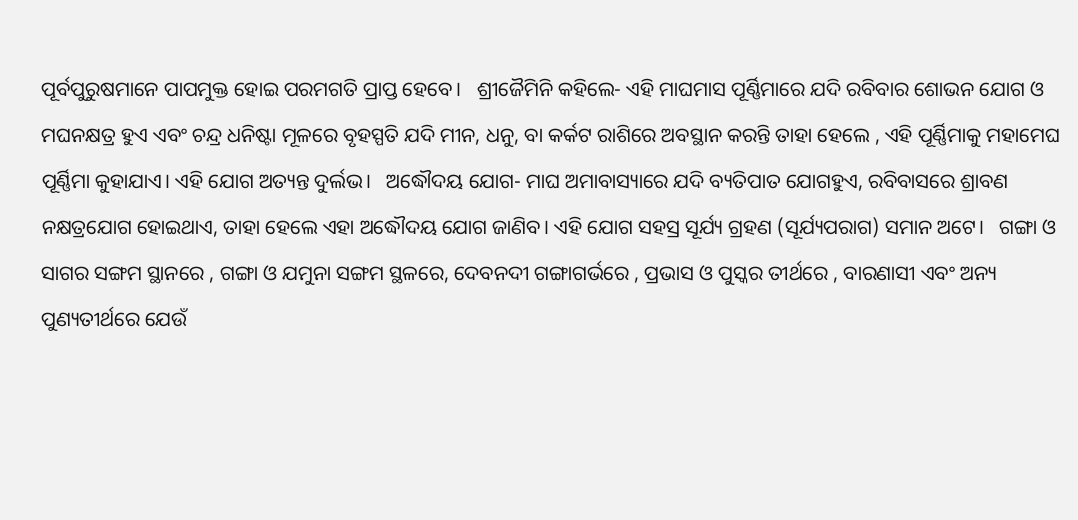ପୂର୍ବପୁରୁଷମାନେ ପାପମୁକ୍ତ ହୋଇ ପରମଗତି ପ୍ରାପ୍ତ ହେବେ।   ଶ୍ରୀଜୈମିନି କହିଲେ- ଏହି ମାଘମାସ ପୂର୍ଣ୍ଣିମାରେ ଯଦି ରବିବାର ଶୋଭନ ଯୋଗ ଓ ମଘନକ୍ଷତ୍ର ହୁଏ ଏବଂ ଚନ୍ଦ୍ର ଧନିଷ୍ଟା ମୂଳରେ ବୃହସ୍ପତି ଯଦି ମୀନ, ଧନୁ, ବା କର୍କଟ ରାଶିରେ ଅବସ୍ଥାନ କରନ୍ତି ତାହା ହେଲେ , ଏହି ପୂର୍ଣ୍ଣିମାକୁ ମହାମେଘ ପୂର୍ଣ୍ଣିମା କୁହାଯାଏ। ଏହି ଯୋଗ ଅତ୍ୟନ୍ତ ଦୁର୍ଲଭ।   ଅଦ୍ଧୌଦୟ ଯୋଗ- ମାଘ ଅମାବାସ୍ୟାରେ ଯଦି ବ୍ୟତିପାତ ଯୋଗହୁଏ, ରବିବାସରେ ଶ୍ରାବଣ ନକ୍ଷତ୍ରଯୋଗ ହୋଇଥାଏ, ତାହା ହେଲେ ଏହା ଅଦ୍ଧୌଦୟ ଯୋଗ ଜାଣିବ। ଏହି ଯୋଗ ସହସ୍ର ସୂର୍ଯ୍ୟ ଗ୍ରହଣ (ସୂର୍ଯ୍ୟପରାଗ) ସମାନ ଅଟେ।   ଗଙ୍ଗା ଓ ସାଗର ସଙ୍ଗମ ସ୍ଥାନରେ , ଗଙ୍ଗା ଓ ଯମୁନା ସଙ୍ଗମ ସ୍ଥଳରେ, ଦେବନଦୀ ଗଙ୍ଗାଗର୍ଭରେ , ପ୍ରଭାସ ଓ ପୁସ୍କର ତୀର୍ଥରେ , ବାରଣାସୀ ଏବଂ ଅନ୍ୟ ପୁଣ୍ୟତୀର୍ଥରେ ଯେଉଁ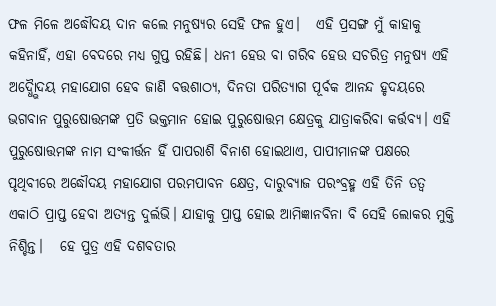ଫଳ ମିଳେ ଅଦ୍ଧୌଦୟ ଦାନ କଲେ ମନୁଷ୍ୟର ସେହି ଫଳ ହୁଏ।   ଏହି ପ୍ରସଙ୍ଗ ମୁଁ କାହାକୁ କହିନାହିଁ, ଏହା ବେଦରେ ମଧ୍ୟ ଗୁପ୍ତ ରହିଛି। ଧନୀ ହେଉ ବା ଗରିବ ହେଉ ସଚରିତ୍ର ମନୁଷ୍ୟ ଏହି ଅଦ୍ଧ୍ଭୈାଦୟ ମହାଯୋଗ ହେବ ଜାଣି ବତ୍ତଶାଠ୍ୟ, ଦିନତା ପରିତ୍ୟାଗ ପୂର୍ବକ ଆନନ୍ଦ ହୃଦୟରେ ଭଗବାନ ପୁରୁଷୋତ୍ତମଙ୍କ ପ୍ରତି ଭକ୍ତମାନ ହୋଇ ପୁରୁଷୋତ୍ତମ କ୍ଷେତ୍ରକୁ ଯାତ୍ରାକରିବା କର୍ତ୍ତବ୍ୟ। ଏହି ପୁରୁଷୋତ୍ତମଙ୍କ ନାମ ସଂକୀର୍ତ୍ତନ ହିଁ ପାପରାଶି ବିନାଶ ହୋଇଥାଏ, ପାପୀମାନଙ୍କ ପକ୍ଷରେ ପୃଥିବୀରେ ଅଦ୍ଧୌଦୟ ମହାଯୋଗ ପରମପାବନ କ୍ଷେତ୍ର, ଦାରୁବ୍ୟାଜ ପରଂବ୍ରହ୍ମ ଏହି ତିନି ତତ୍ୱ ଏକାଠି ପ୍ରାପ୍ତ ହେବା ଅତ୍ୟନ୍ତ ଦୁର୍ଲଭି। ଯାହାକୁ ପ୍ରାପ୍ତ ହୋଇ ଆମିଜ୍ଞାନବିନା ବି ସେହି ଲୋକର ମୁକ୍ତି ନିଶ୍ଚିନ୍ତ।   ହେ ପୁତ୍ର ଏହି ଦଶବତାର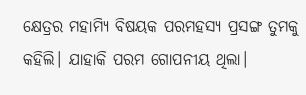କ୍ଷେତ୍ରର ମହାମ୍ୟି ବିଷୟକ ପରମହସ୍ୟ ପ୍ରସଙ୍ଗ ତୁମକୁ କହିଲି। ଯାହାକି ପରମ ଗୋପନୀୟ ଥିଲା।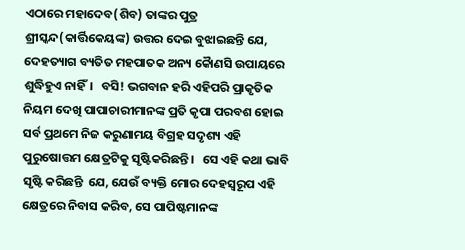ଏଠାରେ ମହାଦେବ(ଶିବ) ତାଙ୍କର ପୁତ୍ର ଶ୍ରୀସ୍କନ୍ଦ(କାର୍ତ୍ତିକେୟଙ୍କ) ଉତ୍ତର ଦେଇ ବୁଝାଇଛନ୍ତି ଯେ, ଦେହତ୍ୟାଗ ବ୍ୟତିତ ମହପାତକ ଅନ୍ୟ କୈାଣସି ଉପାୟରେ ଶୁଦ୍ଧିହୁଏ ନାହିଁ।   ବସି! ଭଗବାନ ହରି ଏହିପରି ପ୍ରାକୃତିକ ନିୟମ ଦେଖି ପାପାଚାରୀମାନଙ୍କ ପ୍ରତି କୃପା ପରବଶ ହୋଇ ସର୍ବ ପ୍ରଥମେ ନିଜ କରୁଣାମୟ ବିଗ୍ରହ ସଦୃଶ୍ୟ ଏହି ପୁରୁଷୋତ୍ତମ କ୍ଷେତ୍ରଟିକୁ ସୃଷ୍ଟିକରିଛନ୍ତି।   ସେ ଏହି କଥା ଭାବି ସୃଷ୍ଟି କରିଛନ୍ତି  ଯେ, ଯେଉଁ ବ୍ୟକ୍ତି ମୋର ଦେହସ୍ୱରୂପ ଏହି କ୍ଷେତ୍ରରେ ନିବାସ କରିବ, ସେ ପାପିଷ୍ଟମାନଙ୍କ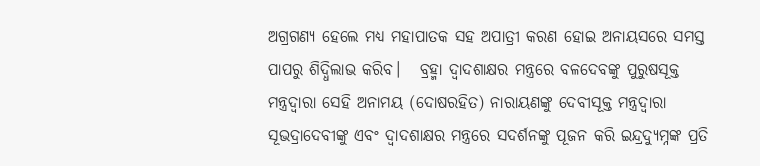ଅଗ୍ରଗଣ୍ୟ ହେଲେ ମଧ୍ୟ ମହାପାତକ ସହ ଅପାତ୍ରୀ କରଣ ହୋଇ ଅନାୟସରେ ସମସ୍ତ ପାପରୁ ଶିଦ୍ଧିଲାଭ କରିବ।   ବ୍ରହ୍ମା ଦ୍ୱାଦଶାକ୍ଷର ମନ୍ତ୍ରରେ ବଳଦେବଙ୍କୁ ପୁରୁଷସୂକ୍ତ ମନ୍ତ୍ରଦ୍ୱାରା ସେହି ଅନାମୟ (ଦୋଷରହିତ) ନାରାୟଣଙ୍କୁ ଦେବୀସୂକ୍ତ ମନ୍ତ୍ରଦ୍ୱାରା ସୂଭଦ୍ରାଦେବୀଙ୍କୁ ଏବଂ ଦ୍ୱାଦଶାକ୍ଷର ମନ୍ତ୍ରରେ ସଦର୍ଶନଙ୍କୁ ପୂଜନ କରି ଇନ୍ଦ୍ରଦ୍ୟୁମ୍ନଙ୍କ ପ୍ରତି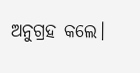ଅନୁଗ୍ରହ କଲେ।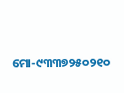ମୋ-୯୩୩୭୨୫୦୨୧୦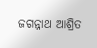ଜଗନ୍ନାଥ ଆଶ୍ରିତ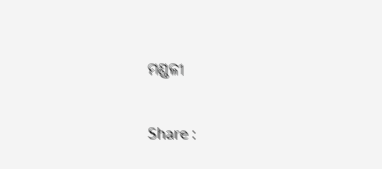ମଣ୍ଡଳୀ

Share :